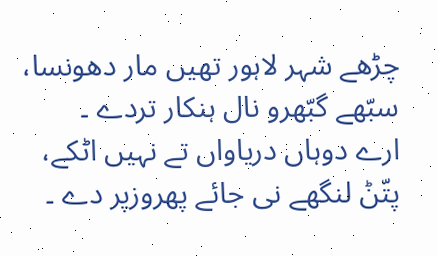چڑھے شہر لاہور تھیں مار دھونسا،
سبّھے گبّھرو نال ہنکار تردے ۔
ارے دوہاں دریاواں تے نہیں اٹکے،
پتّݨ لنگھے نی جائے پھروزپر دے ۔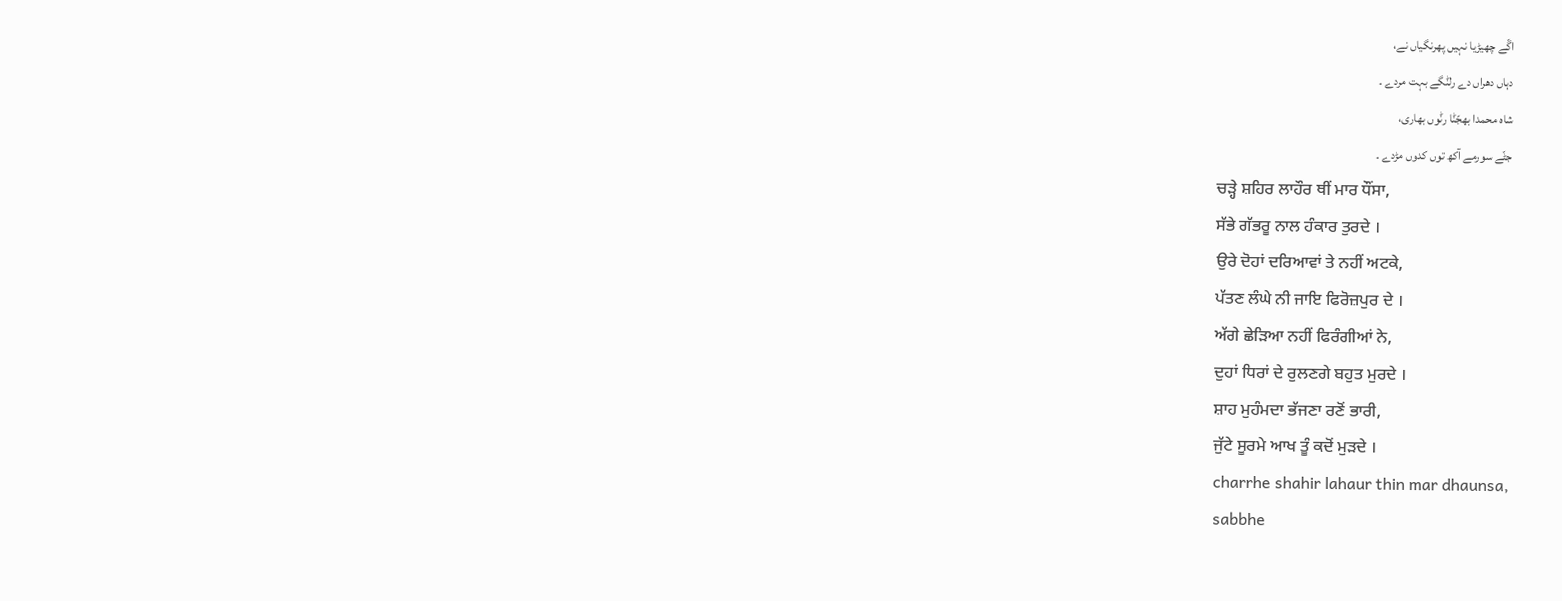اگّے چھیڑیا نہیں پھرنگیاں نے،
دہاں دھراں دے رلݨگے بہت مردے ۔
شاہ محمدا بھجّݨا رݨوں بھاری،
جٹّے سورمے آکھ توں کدوں مڑدے ۔
ਚੜ੍ਹੇ ਸ਼ਹਿਰ ਲਾਹੌਰ ਥੀਂ ਮਾਰ ਧੌਂਸਾ,
ਸੱਭੇ ਗੱਭਰੂ ਨਾਲ ਹੰਕਾਰ ਤੁਰਦੇ ।
ਉਰੇ ਦੋਹਾਂ ਦਰਿਆਵਾਂ ਤੇ ਨਹੀਂ ਅਟਕੇ,
ਪੱਤਣ ਲੰਘੇ ਨੀ ਜਾਇ ਫਿਰੋਜ਼ਪੁਰ ਦੇ ।
ਅੱਗੇ ਛੇੜਿਆ ਨਹੀਂ ਫਿਰੰਗੀਆਂ ਨੇ,
ਦੁਹਾਂ ਧਿਰਾਂ ਦੇ ਰੁਲਣਗੇ ਬਹੁਤ ਮੁਰਦੇ ।
ਸ਼ਾਹ ਮੁਹੰਮਦਾ ਭੱਜਣਾ ਰਣੋਂ ਭਾਰੀ,
ਜੁੱਟੇ ਸੂਰਮੇ ਆਖ ਤੂੰ ਕਦੋਂ ਮੁੜਦੇ ।
charrhe shahir lahaur thin mar dhaunsa,
sabbhe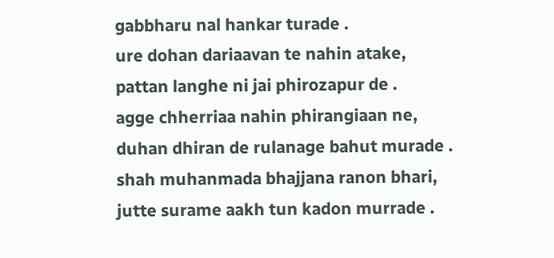gabbharu nal hankar turade .
ure dohan dariaavan te nahin atake,
pattan langhe ni jai phirozapur de .
agge chherriaa nahin phirangiaan ne,
duhan dhiran de rulanage bahut murade .
shah muhanmada bhajjana ranon bhari,
jutte surame aakh tun kadon murrade .